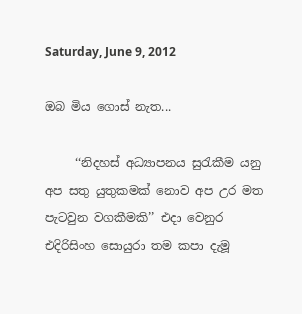Saturday, June 9, 2012

ඔබ මිය ගොස් නැත...

     ‘‘නිදහස් අධ්‍යාපනය සුරැකීම යනු අප සතු යුතුකමක් නොව අප උර මත පැටවුන වගකීමකි’’ එදා වෙනුර එදිරිසිංහ සොයුරා තම කපා දැමූ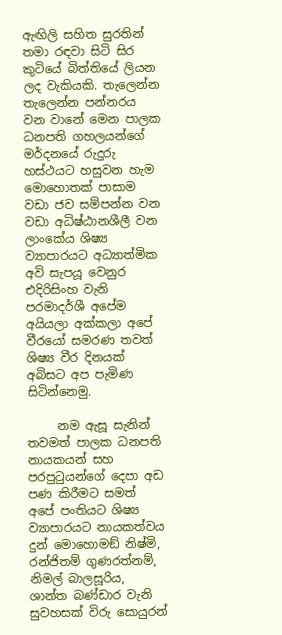ඇඟිලි සහිත සුරතින් තමා රඳවා සිටි සිර කුටියේ බිත්තියේ ලියන ලද වැකියකි. තැලෙන්න තැලෙන්න පන්නරය වන වානේ මෙන පාලක ධනපති ගහලයන්ගේ මර්දනයේ රුදුරු හස්ථයට හසුවන හැම මොහොතක් පාසාම වඩා ජව සම්පන්න වන වඩා අධිෂ්ඨානශීලී වන ලාංකේය ශිෂ්‍ය ව්‍යාපාරයට අධ්‍යාත්මික අවි සැපයූ වෙනුර එදිරිසිංහ වැනි පරමාදර්ශී අපේම අයියලා අක්කලා අපේ වීරයෝ සමරණ තවත් ශිෂ්‍ය වීර දිනයක් අබිසට අප පැමිණ සිටින්නෙමු.

     නම ඇසූ සැනින් තවමත් පාලක ධනපති නායකයන් සහ පරපුටුයන්ගේ දෙපා අඩ පණ කිරීමට සමත් අපේ පංතියට ශිෂ්‍ය ව්‍යාපාරයට නායකත්වය දුන් මොහොමඞ් නිෂ්මි, රන්ජිතම් ගුණරත්නම්, නිමල් බාලසූරිය, ශාන්ත බණ්ඩාර වැනි සුවහසක් විරු සොයුරන්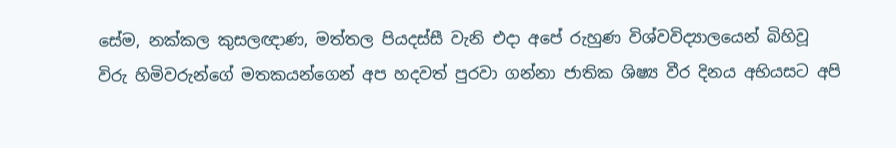සේම, නක්කල කුසලඥාණ, මත්තල පියදස්සී වැනි එදා අපේ රුහුණ විශ්වවිද්‍යාලයෙන් බිහිවූ
විරු හිමිවරුන්ගේ මතකයන්ගෙන් අප හදවත් පුරවා ගන්නා ජාතික ශිෂ්‍ය වීර දිනය අභියසට අපි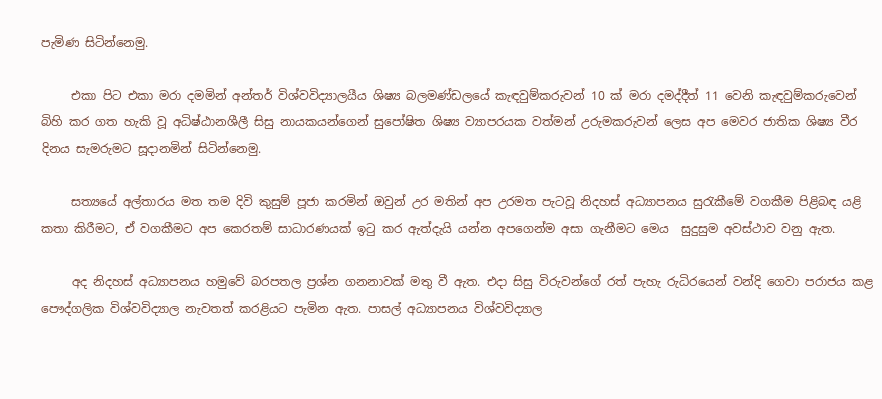පැමිණ සිටින්නෙමු.

     එකා පිට එකා මරා දමමින් අන්තර් විශ්වවිද්‍යාලයීය ශිෂ්‍ය බලමණ්ඩලයේ කැඳවුම්කරුවන් 10 ක් මරා දමද්දීත් 11 වෙනි කැඳවුම්කරුවෙන් බිහි කර ගත හැකි වූ අධිෂ්ඨානශීලී සිසු නායකයන්ගෙන් සුපෝෂිත ශිෂ්‍ය ව්‍යාපරයක වත්මන් උරුමකරුවන් ලෙස අප මෙවර ජාතික ශිෂ්‍ය වීර දිනය සැමරුමට සූදානමින් සිටින්නෙමු.

     සත්‍යයේ අල්තාරය මත තම දිවි කුසුම් පූජා කරමින් ඔවුන් උර මතින් අප උරමත පැටවූ නිදහස් අධ්‍යාපනය සුරැකීමේ වගකීම පිළිබඳ යළි කතා කිරීමට, ඒ වගකීමට අප කෙරතම් සාධාරණයක් ඉටු කර ඇත්දැයි යන්න අපගෙන්ම අසා ගැනීමට මෙය  සුදුසුම අවස්ථාව වනු ඇත.

     අද නිදහස් අධ්‍යාපනය හමුවේ බරපතල ප්‍රශ්න ගනනාවක් මතු වී ඇත. එදා සිසු විරුවන්ගේ රත් පැහැ රුධිරයෙන් වන්දි ගෙවා පරාජය කළ පෞද්ගලික විශ්වවිද්‍යාල නැවතත් කරළියට පැමින ඇත. පාසල් අධ්‍යාපනය විශ්වවිද්‍යාල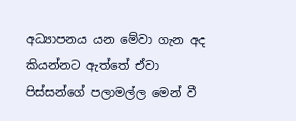අධ්‍යාපනය යන මේවා ගැන අද කියන්නට ඇත්තේ ඒවා පිස්සන්ගේ පලාමල්ල මෙන් වී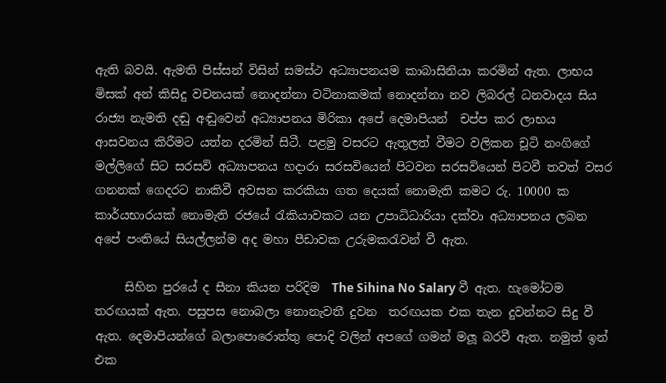ඇති බවයි. ඇමති පිස්සන් විසින් සමස්ථ අධ්‍යාපනයම කාබාසිනියා කරමින් ඇත. ලාභය මිසක් අන් කිසිදු වචනයක් නොදන්නා වටිනාකමක් නොදන්නා නව ලිබරල් ධනවාදය සිය රාජ්‍ය නැමති දඬු අඬුවෙන් අධ්‍යාපනය මිරිකා අපේ දෙමාපියන්  චප්ප කර ලාභය ආසවනය කිරීමට යත්න දරමින් සිටී. පළමු වසරට ඇතුලත් වීමට වලිකන චූටි නංගිගේ මල්ලිගේ සිට සරසවි අධ්‍යාපනය හදාරා සරසවියෙන් පිටවන සරසවියෙන් පිටවී තවත් වසර ගනනක් ගෙදරට නාකිවී අවසන කරකියා ගත දෙයක් නොමැති කමට රු. 10000 ක කාර්යභාරයක් නොමැති රජයේ රැකියාවකට යන උපාධිධාරියා දක්වා අධ්‍යාපනය ලබන අපේ පංතියේ සියල්ලන්ම අද මහා පීඩාවක උරුමකරැවන් වී ඇත.

     සිහින පුරයේ ද සීනා කියන පරිදිම  The Sihina No Salary වී ඇත. හැමෝටම තරඟයක් ඇත. පසුපස නොබලා නොනැවතී දුවන  තරඟයක එක තැන දුවන්නට සිදු වී ඇත. දෙමාපියන්ගේ බලාපොරොත්තු පොදි වලින් අපගේ ගමන් මලූ බරවී ඇත. නමුත් ඉන් එක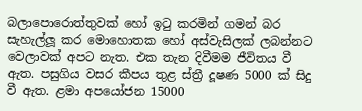බලාපොරොත්තුවක් හෝ ඉටු කරමින් ගමන් බර සැහැල්ලූ කර මොහොතක හෝ අස්වැසිලක් ලබන්නට වෙලාවක් අපට නැත. එක තැන දිවීමම ජීවිතය වී ඇත. පසුගිය වසර කීපය තුළ ස්ත්‍රී දූෂණ 5000 ක් සිදු වී ඇත. ළමා අපයෝජන 15000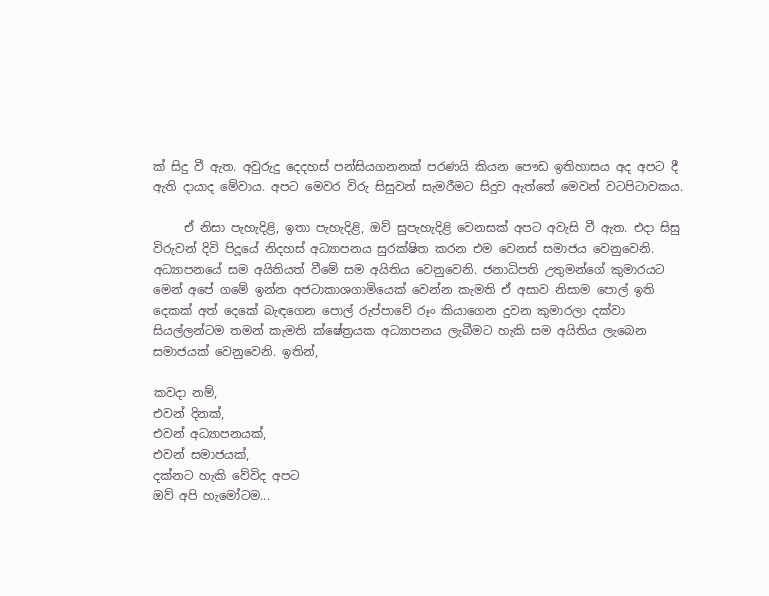ක් සිදු වී ඇත. අවුරුදු දෙදහස් පන්සියගනනක් පරණයි කියන පෞඩ ඉතිහාසය අද අපට දී ඇති දායාද මේවාය. අපට මෙවර විරු සිසුවන් සැමරීමට සිදුව ඇත්තේ මෙවන් වටපිටාවකය.

     ඒ නිසා පැහැදිළි, ඉතා පැහැදිළි, ඔව් සුපැහැදිළි වෙනසක් අපට අවැසි වී ඇත. එදා සිසු විරුවන් දිවි පිදූයේ නිදහස් අධ්‍යාපනය සුරක්ෂිත කරන එම වෙනස් සමාජය වෙනුවෙනි. අධ්‍යාපනයේ සම අයිතියත් වීමේ සම අයිතිය වෙනුවෙනි. ජනාධිපති උතුමන්ගේ කුමාරයට මෙන් අපේ ගමේ ඉන්න අජටාකාශගාමියෙක් වෙන්න කැමති ඒ අසාව නිසාම පොල් ඉති දෙකක් අත් දෙකේ බැඳගෙන පොල් රුප්පාවේ රූං කියාගෙන දුවන කුමාරලා දක්වා සියල්ලන්ටම තමන් කැමති ක්ෂේත්‍රයක අධ්‍යාපනය ලැබීමට හැකි සම අයිතිය ලැබෙන සමාජයක් වෙනුවෙනි. ඉතින්,

කවදා නම්,
එවන් දිනක්,
එවන් අධ්‍යාපනයක්,
එවන් සමාජයක්,
දක්නට හැකි වේවිද අපට
ඔව් අපි හැමෝටම...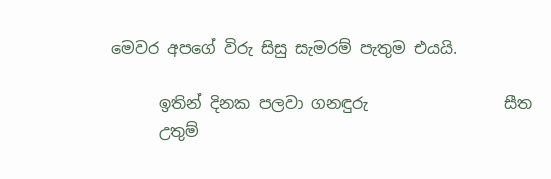මෙවර අපගේ විරු සිසු සැමරම් පැතුම එයයි.

      ඉතින් දිනක පලවා ගනඳුරු                 සීත
      උතුම්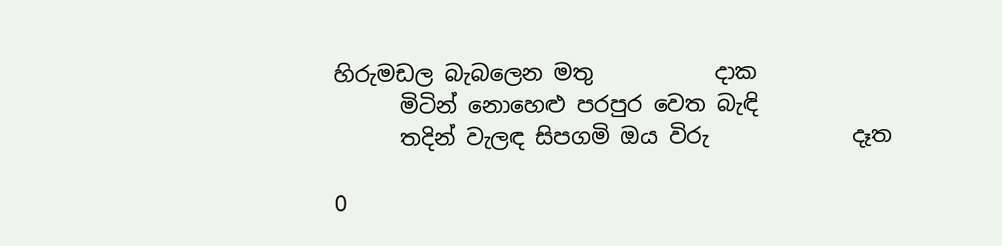හිරුමඩල බැබලෙන මතු           දාක
      මිටින් නොහෙළු පරපුර වෙත බැඳි
      තදින් වැලඳ සිපගමි ඔය විරු             දෑත

0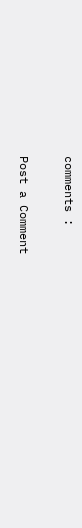comments :

Post a Comment